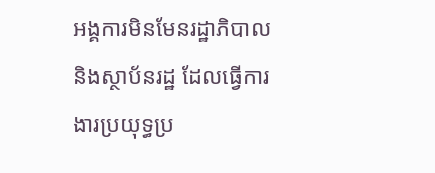អង្គការមិនមែនរដ្ឋាភិបាល និងស្ថាប័នរដ្ឋ ដែលធ្វើការងារប្រយុទ្ធប្រ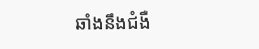ឆាំងនឹងជំងឺ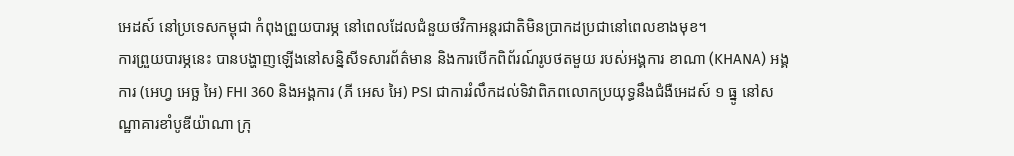អេដស៍ នៅប្រទេសកម្ពុជា កំពុងព្រួយបារម្ភ នៅពេលដែលជំនួយថវិកាអន្តរជាតិមិនប្រាកដប្រជានៅពេលខាងមុខ។
ការព្រួយបារម្ភនេះ បានបង្ហាញឡើងនៅសន្និសីទសារព័ត៌មាន និងការបើកពិព័រណ៍រូបថតមួយ របស់អង្គការ ខាណា (KHANA) អង្គការ (អេហ្វ អេច្ឆ អៃ) FHI 360 និងអង្គការ (ភី អេស អៃ) PSI ជាការរំលឹកដល់ទិវាពិភពលោកប្រយុទ្ធនឹងជំងឺអេដស៍ ១ ធ្នូ នៅសណ្ឋាគារខាំបូឌីយ៉ាណា ក្រុ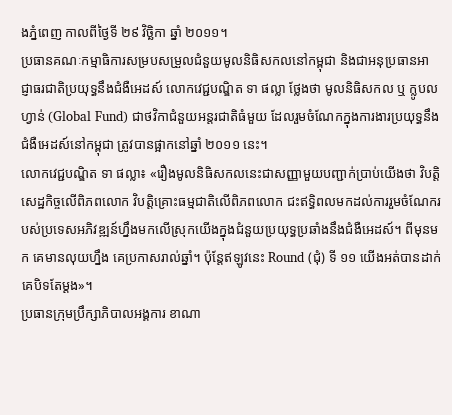ងភ្នំពេញ កាលពីថ្ងៃទី ២៩ វិច្ឆិកា ឆ្នាំ ២០១១។
ប្រធានគណៈកម្មាធិការសម្របសម្រួលជំនួយមូលនិធិសកលនៅកម្ពុជា និងជាអនុប្រធានអាជ្ញាធរជាតិប្រយុទ្ធនឹងជំងឺអេដស៍ លោកវេជ្ជបណ្ឌិត ទា ផល្លា ថ្លែងថា មូលនិធិសកល ឬ ក្លូបល ហ្វាន់ (Global Fund) ជាថវិកាជំនួយអន្តរជាតិធំមួយ ដែលរួមចំណែកក្នុងការងារប្រយុទ្ធនឹងជំងឺអេដស៍នៅកម្ពុជា ត្រូវបានផ្អាកនៅឆ្នាំ ២០១១ នេះ។
លោកវេជ្ជបណ្ឌិត ទា ផល្លា៖ «រឿងមូលនិធិសកលនេះជាសញ្ញាមួយបញ្ជាក់ប្រាប់យើងថា វិបត្តិសេដ្ឋកិច្ចលើពិភពលោក វិបត្តិគ្រោះធម្មជាតិលើពិភពលោក ជះឥទ្ធិពលមកដល់ការរួមចំណែករបស់ប្រទេសអភិវឌ្ឍន៍ហ្នឹងមកលើស្រុកយើងក្នុងជំនួយប្រយុទ្ធប្រឆាំងនឹងជំងឺអេដស៍។ ពីមុនមក គេមានលុយហ្នឹង គេប្រកាសរាល់ឆ្នាំ។ ប៉ុន្តែឥឡូវនេះ Round (ជុំ) ទី ១១ យើងអត់បានដាក់គេបិទតែម្ដង»។
ប្រធានក្រុមប្រឹក្សាភិបាលអង្គការ ខាណា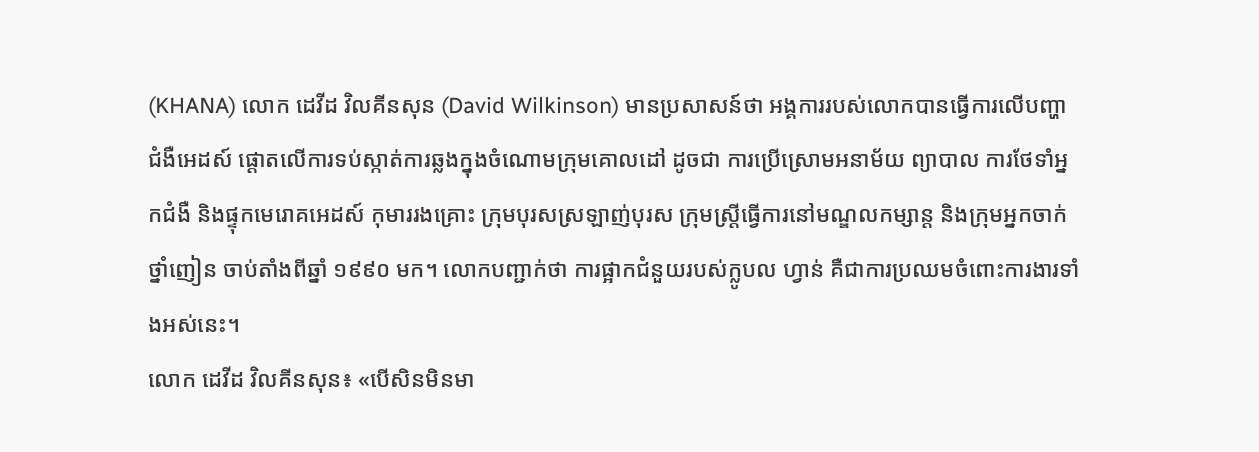(KHANA) លោក ដេវីដ វិលគីនសុន (David Wilkinson) មានប្រសាសន៍ថា អង្គការរបស់លោកបានធ្វើការលើបញ្ហាជំងឺអេដស៍ ផ្ដោតលើការទប់ស្កាត់ការឆ្លងក្នុងចំណោមក្រុមគោលដៅ ដូចជា ការប្រើស្រោមអនាម័យ ព្យាបាល ការថែទាំអ្នកជំងឺ និងផ្ទុកមេរោគអេដស៍ កុមាររងគ្រោះ ក្រុមបុរសស្រឡាញ់បុរស ក្រុមស្ត្រីធ្វើការនៅមណ្ឌលកម្សាន្ត និងក្រុមអ្នកចាក់ថ្នាំញៀន ចាប់តាំងពីឆ្នាំ ១៩៩០ មក។ លោកបញ្ជាក់ថា ការផ្អាកជំនួយរបស់ក្លូបល ហ្វាន់ គឺជាការប្រឈមចំពោះការងារទាំងអស់នេះ។
លោក ដេវីដ វិលគីនសុន៖ «បើសិនមិនមា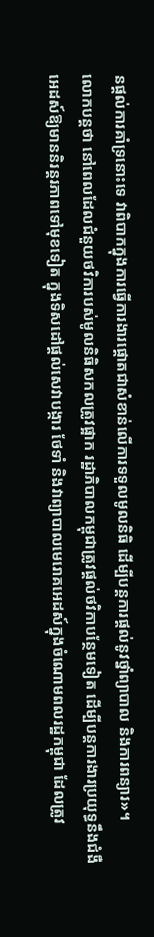នផ្ដល់ការគាំទ្រនោះទេ វាពិបាកក្នុងការធ្វើការងារផ្ដោតជាសំខាន់លើការទទួលមូលនិធិ ដើម្បីបន្តការផ្ដល់នូវថ្នាំព្យាបាល និងការពន្យារ»។
លោកបន្តថា នៅពេលដែលជំនួយថវិការបស់មូលនិធិសកលត្រូវផ្អាក រដ្ឋាភិបាលកម្ពុជាត្រូវផ្ដល់ថវិកាបន្ថែមទៀត ដើម្បីបន្តការងារប្រយុទ្ធនឹងជំងឺអេដស៍ឱ្យមាននិរន្តរភាពទៅមុខទៀត ក្នុងទិសដៅផ្ដល់សេវាបង្ការ ថែទាំ និងវាព្យាបាលមេរោគអេដស៍ក្នុងចំណោមពលរដ្ឋកម្ពុជា ដែលត្រូវ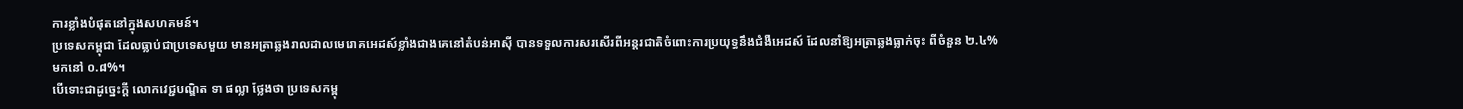ការខ្លាំងបំផុតនៅក្នុងសហគមន៍។
ប្រទេសកម្ពុជា ដែលធ្លាប់ជាប្រទេសមួយ មានអត្រាឆ្លងរាលដាលមេរោគអេដស៍ខ្លាំងជាងគេនៅតំបន់អាស៊ី បានទទួលការសរសើរពីអន្តរជាតិចំពោះការប្រយុទ្ធនឹងជំងឺអេដស៍ ដែលនាំឱ្យអត្រាឆ្លងធ្លាក់ចុះ ពីចំនួន ២.៤% មកនៅ ០.៨%។
បើទោះជាដូច្នេះក្ដី លោកវេជ្ជបណ្ឌិត ទា ផល្លា ថ្លែងថា ប្រទេសកម្ពុ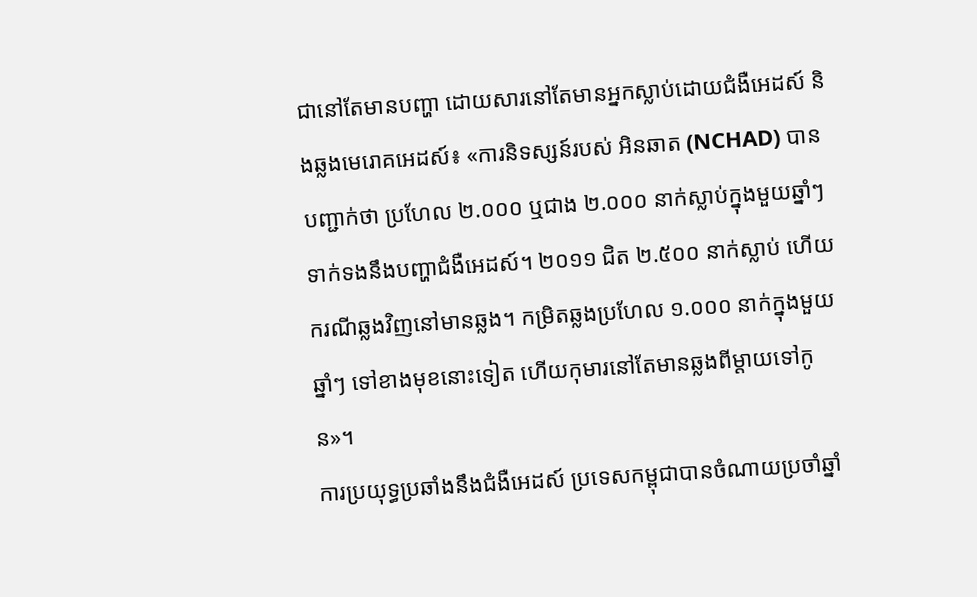ជានៅតែមានបញ្ហា ដោយសារនៅតែមានអ្នកស្លាប់ដោយជំងឺអេដស៍ និងឆ្លងមេរោគអេដស៍៖ «ការនិទស្សន៍របស់ អិនឆាត (NCHAD) បានបញ្ជាក់ថា ប្រហែល ២.០០០ ឬជាង ២.០០០ នាក់ស្លាប់ក្នុងមួយឆ្នាំៗ ទាក់ទងនឹងបញ្ហាជំងឺអេដស៍។ ២០១១ ជិត ២.៥០០ នាក់ស្លាប់ ហើយករណីឆ្លងវិញនៅមានឆ្លង។ កម្រិតឆ្លងប្រហែល ១.០០០ នាក់ក្នុងមួយឆ្នាំៗ ទៅខាងមុខនោះទៀត ហើយកុមារនៅតែមានឆ្លងពីម្ដាយទៅកូន»។
ការប្រយុទ្ធប្រឆាំងនឹងជំងឺអេដស៍ ប្រទេសកម្ពុជាបានចំណាយប្រចាំឆ្នាំ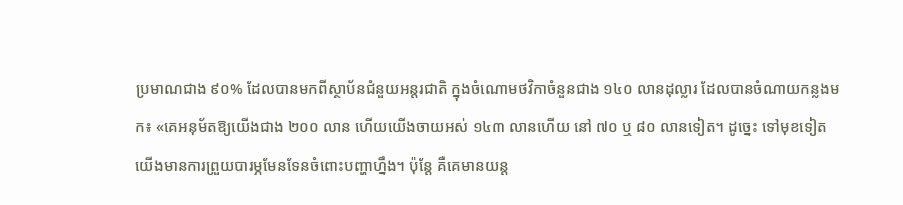ប្រមាណជាង ៩០% ដែលបានមកពីស្ថាប័នជំនួយអន្តរជាតិ ក្នុងចំណោមថវិកាចំនួនជាង ១៤០ លានដុល្លារ ដែលបានចំណាយកន្លងមក៖ «គេអនុម័តឱ្យយើងជាង ២០០ លាន ហើយយើងចាយអស់ ១៤៣ លានហើយ នៅ ៧០ ឬ ៨០ លានទៀត។ ដូច្នេះ ទៅមុខទៀតយើងមានការព្រួយបារម្ភមែនទែនចំពោះបញ្ហាហ្នឹង។ ប៉ុន្តែ គឺគេមានយន្ត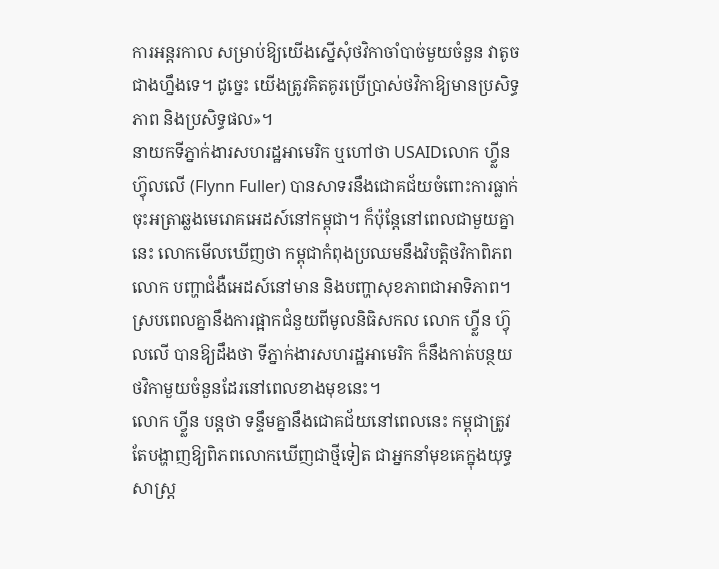ការអន្តរកាល សម្រាប់ឱ្យយើងស្នើសុំថវិកាចាំបាច់មួយចំនួន វាតូចជាងហ្នឹងទេ។ ដូច្នេះ យើងត្រូវគិតគូរប្រើប្រាស់ថវិកាឱ្យមានប្រសិទ្ធភាព និងប្រសិទ្ធផល»។
នាយកទីភ្នាក់ងារសហរដ្ឋអាមេរិក ឬហៅថា USAIDលោក ហ្វ្លីន ហ៊្វុលលើ (Flynn Fuller) បានសាទរនឹងជោគជ័យចំពោះការធ្លាក់ចុះអត្រាឆ្លងមេរោគអេដស៍នៅកម្ពុជា។ ក៏ប៉ុន្តែនៅពេលជាមួយគ្នានេះ លោកមើលឃើញថា កម្ពុជាកំពុងប្រឈមនឹងវិបត្តិថវិកាពិភពលោក បញ្ហាជំងឺអេដស៍នៅមាន និងបញ្ហាសុខភាពជាអាទិភាព។
ស្របពេលគ្នានឹងការផ្អាកជំនួយពីមូលនិធិសកល លោក ហ្វ្លីន ហ៊្វុលលើ បានឱ្យដឹងថា ទីភ្នាក់ងារសហរដ្ឋអាមេរិក ក៏នឹងកាត់បន្ថយថវិកាមួយចំនួនដែរនៅពេលខាងមុខនេះ។
លោក ហ្វ្លីន បន្តថា ទន្ទឹមគ្នានឹងជោគជ័យនៅពេលនេះ កម្ពុជាត្រូវតែបង្ហាញឱ្យពិភពលោកឃើញជាថ្មីទៀត ជាអ្នកនាំមុខគេក្នុងយុទ្ធសាស្ត្រ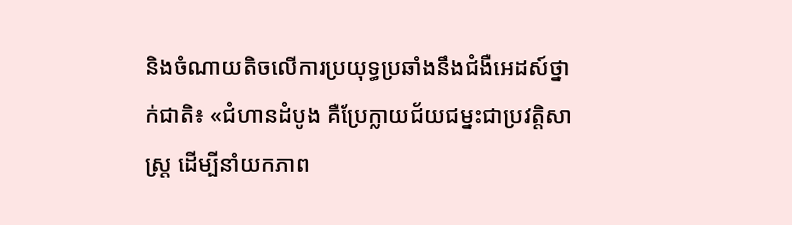និងចំណាយតិចលើការប្រយុទ្ធប្រឆាំងនឹងជំងឺអេដស៍ថ្នាក់ជាតិ៖ «ជំហានដំបូង គឺប្រែក្លាយជ័យជម្នះជាប្រវត្តិសាស្ត្រ ដើម្បីនាំយកភាព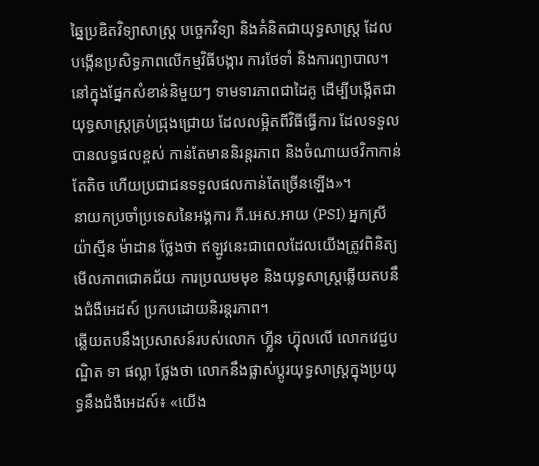ឆ្នៃប្រឌិតវិទ្យាសាស្ត្រ បច្ចេកវិទ្យា និងគំនិតជាយុទ្ធសាស្ត្រ ដែលបង្កើនប្រសិទ្ធភាពលើកម្មវិធីបង្ការ ការថែទាំ និងការព្យាបាល។ នៅក្នុងផ្នែកសំខាន់និមួយៗ ទាមទារភាពជាដៃគូ ដើម្បីបង្កើតជាយុទ្ធសាស្ត្រគ្រប់ជ្រុងជ្រោយ ដែលលម្អិតពីវិធីធ្វើការ ដែលទទួលបានលទ្ធផលខ្ពស់ កាន់តែមាននិរន្តរភាព និងចំណាយថវិកាកាន់តែតិច ហើយប្រជាជនទទួលផលកាន់តែច្រើនឡើង»។
នាយកប្រចាំប្រទេសនៃអង្គការ ភី.អេស.អាយ (PSI) អ្នកស្រី យ៉ាស្មីន ម៉ាដាន ថ្លែងថា ឥឡូវនេះជាពេលដែលយើងត្រូវពិនិត្យមើលភាពជោគជ័យ ការប្រឈមមុខ និងយុទ្ធសាស្ត្រឆ្លើយតបនឹងជំងឺអេដស៍ ប្រកបដោយនិរន្តរភាព។
ឆ្លើយតបនឹងប្រសាសន៍របស់លោក ហ្វ្លីន ហ៊្វុលលើ លោកវេជ្ជបណ្ឌិត ទា ផល្លា ថ្លែងថា លោកនឹងផ្លាស់ប្ដូរយុទ្ធសាស្ត្រក្នុងប្រយុទ្ធនឹងជំងឺអេដស៍៖ «យើង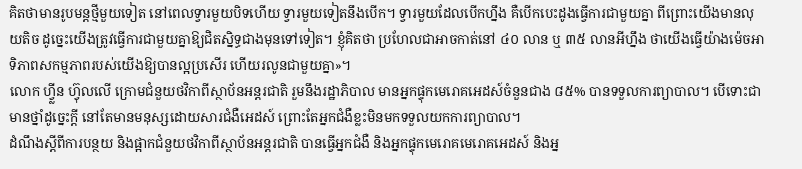គិតថាមានរូបមន្តថ្មីមួយទៀត នៅពេលទ្វារមួយបិទហើយ ទ្វារមួយទៀតនឹងបើក។ ទ្វារមួយដែលបើកហ្នឹង គឺបើកបេះដូងធ្វើការជាមួយគ្នា ពីព្រោះយើងមានលុយតិច ដូច្នេះយើងត្រូវធ្វើការជាមួយគ្នាឱ្យជិតស្និទ្ធជាងមុនទៅទៀត។ ខ្ញុំគិតថា ប្រហែលជាអាចកាត់នៅ ៤០ លាន ឬ ៣៥ លានអីហ្នឹង ថាយើងធ្វើយ៉ាងម៉េចអាទិភាពសកម្មភាពរបស់យើងឱ្យបានល្អប្រសើរ ហើយរលូនជាមួយគ្នា»។
លោក ហ្វ្លីន ហ៊្វុលលើ ក្រោមជំនួយថវិកាពីស្ថាប័នអន្តរជាតិ រួមនឹងរដ្ឋាភិបាល មានអ្នកផ្ទុកមេរោគអេដស៍ចំនួនជាង ៨៥% បានទទួលការព្យាបាល។ បើទោះជាមានថ្នាំដូច្នេះក្ដី នៅតែមានមនុស្សដោយសារជំងឺអេដស៍ ព្រោះតែអ្នកជំងឺខ្លះមិនមកទទួលយកការព្យាបាល។
ដំណឹងស្ដីពីការបន្ថយ និងផ្អាកជំនួយថវិកាពីស្ថាប័នអន្តរជាតិ បានធ្វើអ្នកជំងឺ និងអ្នកផ្ទុកមេរោគមេរោគអេដស៍ និងអ្ន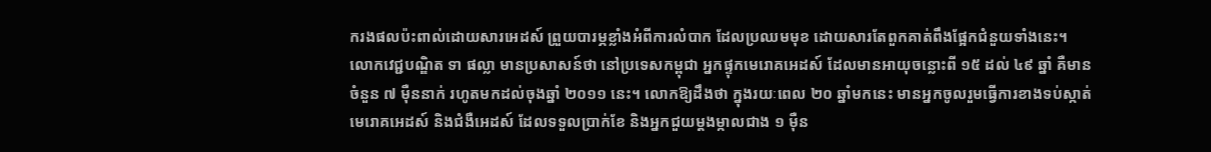ករងផលប៉ះពាល់ដោយសារអេដស៍ ព្រួយបារម្ភខ្លាំងអំពីការលំបាក ដែលប្រឈមមុខ ដោយសារតែពួកគាត់ពឹងផ្អែកជំនួយទាំងនេះ។
លោកវេជ្ជបណ្ឌិត ទា ផល្លា មានប្រសាសន៍ថា នៅប្រទេសកម្ពុជា អ្នកផ្ទុកមេរោគអេដស៍ ដែលមានអាយុចន្លោះពី ១៥ ដល់ ៤៩ ឆ្នាំ គឺមានចំនួន ៧ ម៉ឺននាក់ រហូតមកដល់ចុងឆ្នាំ ២០១១ នេះ។ លោកឱ្យដឹងថា ក្នុងរយៈពេល ២០ ឆ្នាំមកនេះ មានអ្នកចូលរួមធ្វើការខាងទប់ស្កាត់មេរោគអេដស៍ និងជំងឺអេដស៍ ដែលទទួលប្រាក់ខែ និងអ្នកជួយម្ដងម្កាលជាង ១ ម៉ឺន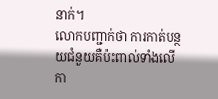នាក់។
លោកបញ្ជាក់ថា ការកាត់បន្ថយជំនួយគឺប៉ះពាល់ទាំងលើកា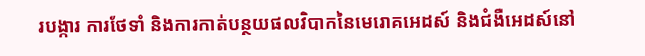របង្ការ ការថែទាំ និងការកាត់បន្ថយផលវិបាកនៃមេរោគអេដស៍ និងជំងឺអេដស៍នៅ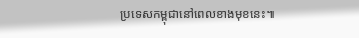ប្រទេសកម្ពុជានៅពេលខាងមុខនេះ៕